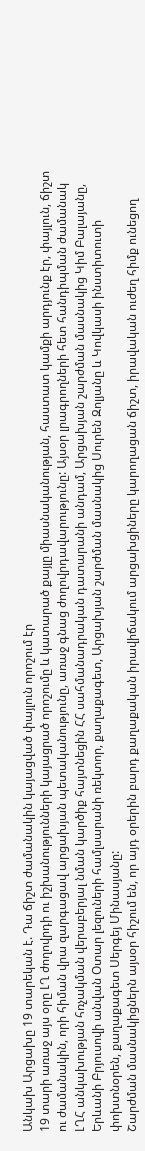Անկախ Արցախը 19 տարեկան է. Դա ճիշտ ժամանակին կայացված փայլուն որոշում էր
19 տարի առաջ այս օրը ԼՂ ժողովրդի ու իշխանությունների կայացրած որոշումը և կատարած քայլը միասնականության, հաստատ կամքի արդյունք էր, փայլուն, ճիշտ ու ժամանակին, որի հիման վրա զարգացավ արցախյան պետականությունը, առաջ գնաց ժողովրդավարությունը: Այսօր լրագրողների հետ հանդիպման ժամանակ ԼՂՀ անկախության հռչակման վերաբերյալ նման կարծիք հայտնեցին ՀՀ սահմանադրական դատարանի անդամ, Արցախյան շարժման մասնակից Կիմ Բալայանը, Երևանի Բրյուսովի անվան Օտար լեզուների համլսարանի ռեկտոր, քաղաքագետ, Արցախյան շարժման մասնակից Սուրեն Զոլյանը և Կովկասի ինստիտուտի փոխտնօրեն, քաղաքագետ Սերգեյ Մինասյանը:
Շարժման մասնակիցներն այսօր հիշում են, որ այդ օրերին բարդ քաղաքական իրավիճակում արցախցիները կարողացան ճիշտ, իրավական ուժեղ հիմք ունեցող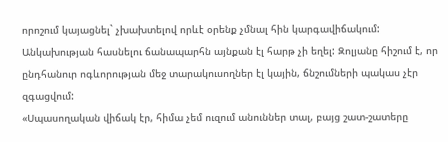որոշում կայացնել` չխախտելով որևէ օրենք չմնալ հին կարգավիճակում: Անկախության հասնելու ճանապարհն այնքան էլ հարթ չի եղել: Զոլյանը հիշում է, որ ընդհանուր ոգևորության մեջ տարակուսողներ էլ կային, ճնշումների պակաս չէր զգացվում:
«Սպասողական վիճակ էր, հիմա չեմ ուզում անուններ տալ, բայց շատ-շատերը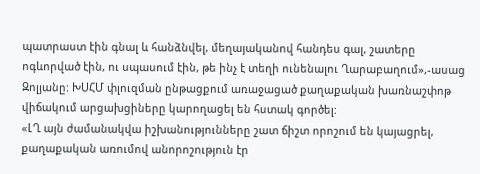պատրաստ էին գնալ և հանձնվել, մեղայականով հանդես գալ, շատերը ոգևորված էին, ու սպասում էին, թե ինչ է տեղի ունենալու Ղարաբաղում»,-ասաց Զոլյանը: ԽՍՀՄ փլուզման ընթացքում առաջացած քաղաքական խառնաշփոթ վիճակում արցախցիները կարողացել են հստակ գործել:
«ԼՂ այն ժամանակվա իշխանությունները շատ ճիշտ որոշում են կայացրել, քաղաքական առումով անորոշություն էր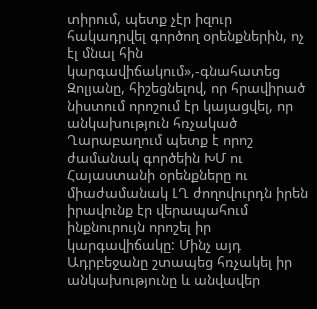տիրում, պետք չէր իզուր հակադրվել գործող օրենքներին, ոչ էլ մնալ հին կարգավիճակում»,-գնահատեց Զոլյանը, հիշեցնելով, որ հրավիրած նիստում որոշում էր կայացվել, որ անկախություն հռչակած Ղարաբաղում պետք է որոշ ժամանակ գործեին ԽՄ ու Հայաստանի օրենքները ու միաժամանակ ԼՂ ժողովուրդն իրեն իրավունք էր վերապահում ինքնուրույն որոշել իր կարգավիճակը: Մինչ այդ Ադրբեջանը շտապեց հռչակել իր անկախությունը և անվավեր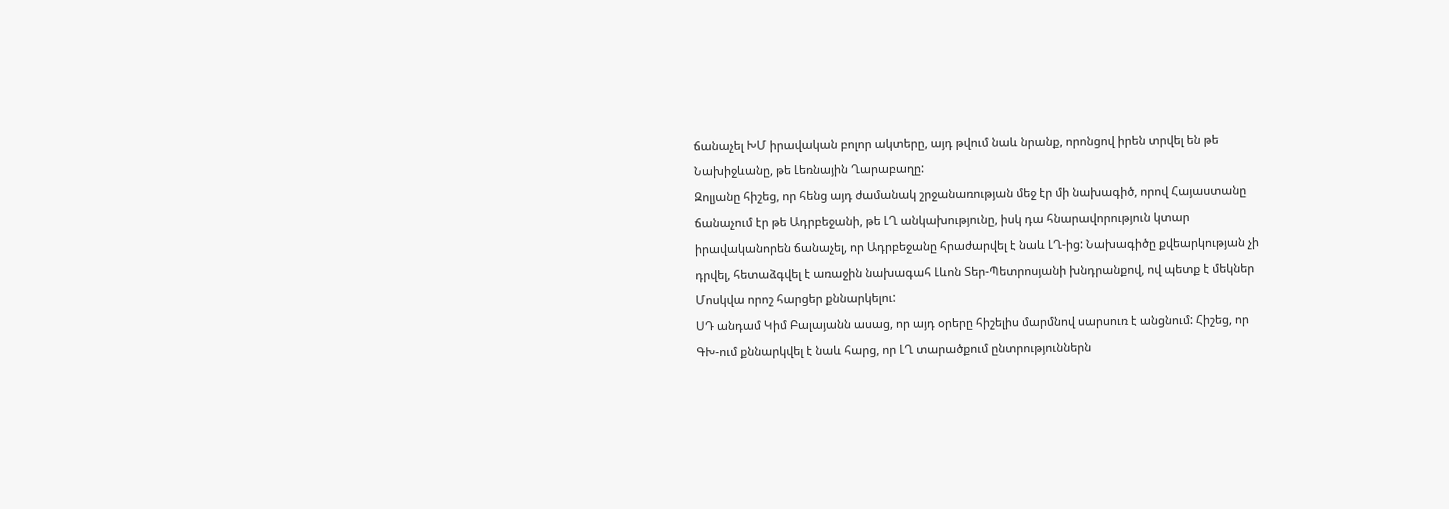ճանաչել ԽՄ իրավական բոլոր ակտերը, այդ թվում նաև նրանք, որոնցով իրեն տրվել են թե Նախիջևանը, թե Լեռնային Ղարաբաղը:
Զոլյանը հիշեց, որ հենց այդ ժամանակ շրջանառության մեջ էր մի նախագիծ, որով Հայաստանը ճանաչում էր թե Ադրբեջանի, թե ԼՂ անկախությունը, իսկ դա հնարավորություն կտար իրավականորեն ճանաչել, որ Ադրբեջանը հրաժարվել է նաև ԼՂ-ից: Նախագիծը քվեարկության չի դրվել, հետաձգվել է առաջին նախագահ Լևոն Տեր-Պետրոսյանի խնդրանքով, ով պետք է մեկներ Մոսկվա որոշ հարցեր քննարկելու:
ՍԴ անդամ Կիմ Բալայանն ասաց, որ այդ օրերը հիշելիս մարմնով սարսուռ է անցնում: Հիշեց, որ ԳԽ-ում քննարկվել է նաև հարց, որ ԼՂ տարածքում ընտրություններն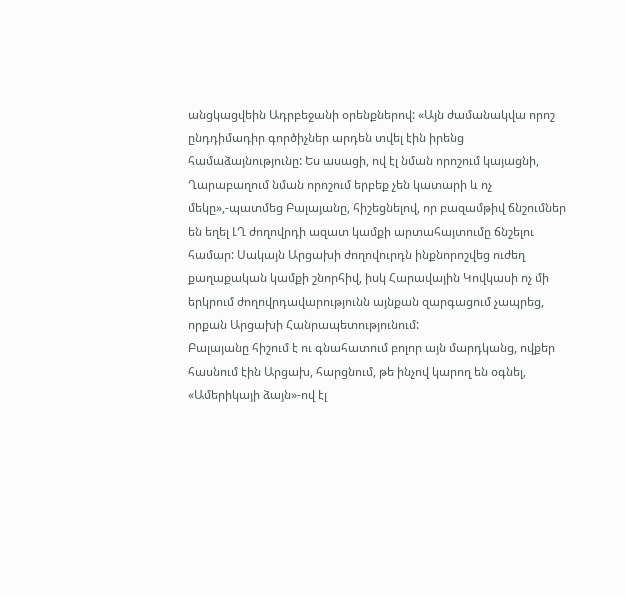անցկացվեին Ադրբեջանի օրենքներով: «Այն ժամանակվա որոշ ընդդիմադիր գործիչներ արդեն տվել էին իրենց համաձայնությունը: Ես ասացի, ով էլ նման որոշում կայացնի, Ղարաբաղում նման որոշում երբեք չեն կատարի և ոչ մեկը»,-պատմեց Բալայանը, հիշեցնելով, որ բազամթիվ ճնշումներ են եղել ԼՂ ժողովրդի ազատ կամքի արտահայտումը ճնշելու համար: Սակայն Արցախի ժողովուրդն ինքնորոշվեց ուժեղ քաղաքական կամքի շնորհիվ, իսկ Հարավային Կովկասի ոչ մի երկրում ժողովրդավարությունն այնքան զարգացում չապրեց, որքան Արցախի Հանրապետությունում:
Բալայանը հիշում է ու գնահատում բոլոր այն մարդկանց, ովքեր հասնում էին Արցախ, հարցնում, թե ինչով կարող են օգնել, «Ամերիկայի ձայն»-ով էլ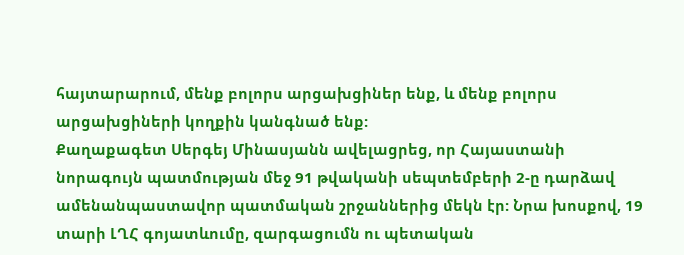հայտարարում, մենք բոլորս արցախցիներ ենք, և մենք բոլորս արցախցիների կողքին կանգնած ենք:
Քաղաքագետ Սերգեյ Մինասյանն ավելացրեց, որ Հայաստանի նորագույն պատմության մեջ 91 թվականի սեպտեմբերի 2-ը դարձավ ամենանպաստավոր պատմական շրջաններից մեկն էր: Նրա խոսքով, 19 տարի ԼՂՀ գոյատևումը, զարգացումն ու պետական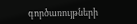գործառույթների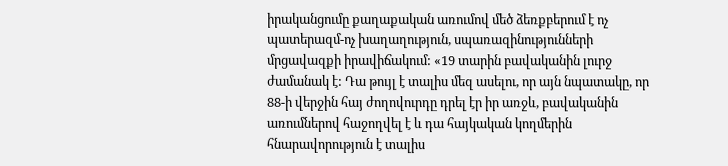իրականցումը քաղաքական առումով մեծ ձեռքբերում է ոչ պատերազմ-ոչ խաղաղություն, սպառազինությունների մրցավազքի իրավիճակում: «19 տարին բավականին լուրջ ժամանակ է: Դա թույլ է տալիս մեզ ասելու, որ այն նպատակը, որ 88-ի վերջին հայ ժողովուրդը դրել էր իր առջև, բավականին առումներով հաջողվել է և դա հայկական կողմերին հնարավորություն է տալիս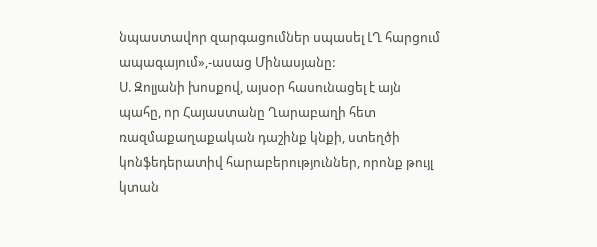նպաստավոր զարգացումներ սպասել ԼՂ հարցում ապագայում»,-ասաց Մինասյանը:
Ս. Զոլյանի խոսքով, այսօր հասունացել է այն պահը, որ Հայաստանը Ղարաբաղի հետ ռազմաքաղաքական դաշինք կնքի, ստեղծի կոնֆեդերատիվ հարաբերություններ, որոնք թույլ կտան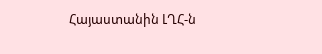Հայաստանին ԼՂՀ-ն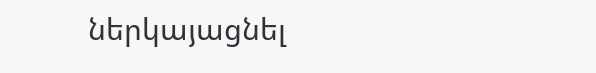ներկայացնել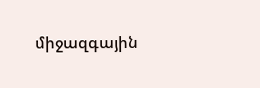միջազգային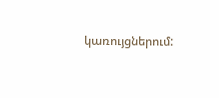կառույցներում: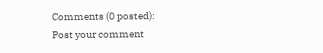Comments (0 posted):
Post your comment